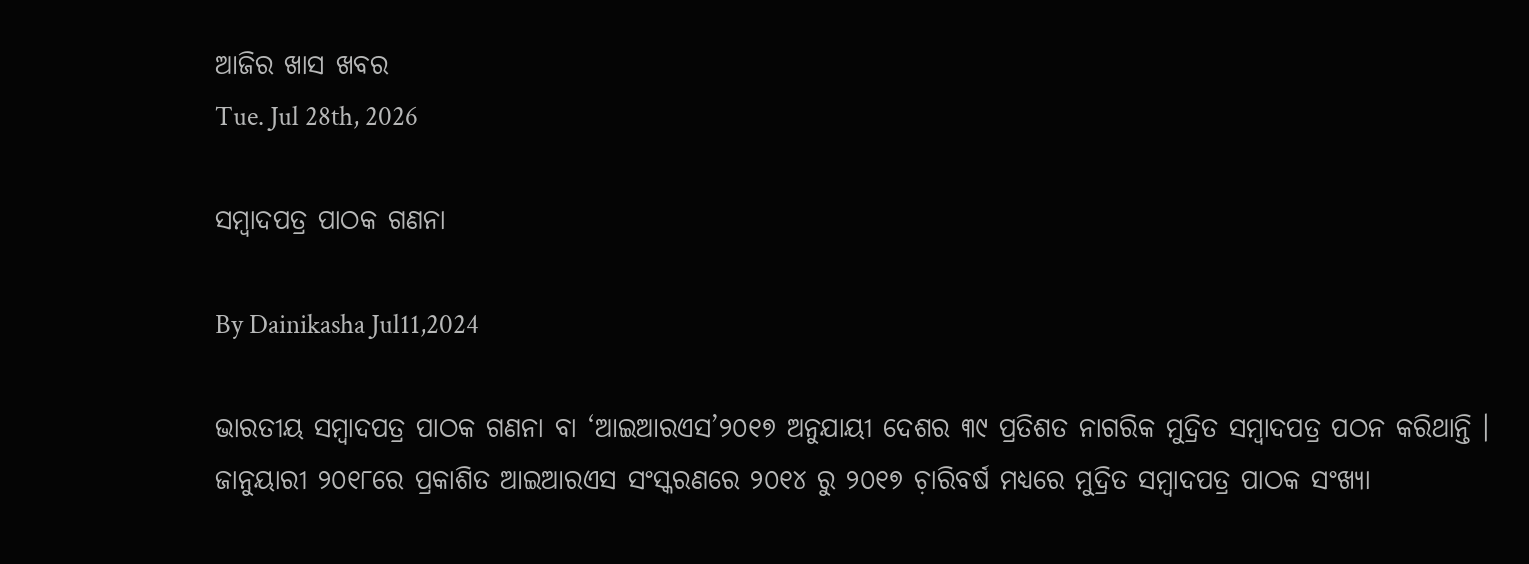ଆଜିର ଖାସ ଖବର
Tue. Jul 28th, 2026

ସମ୍ୱାଦପତ୍ର ପାଠକ ଗଣନା

By Dainikasha Jul11,2024

ଭାରତୀୟ ସମ୍ୱାଦପତ୍ର ପାଠକ ଗଣନା ବା ‘ଆଇଆରଏସ’୨୦୧୭ ଅନୁଯାୟୀ ଦେଶର ୩୯ ପ୍ରତିଶତ ନାଗରିକ ମୁଦ୍ରିତ ସମ୍ୱାଦପତ୍ର ପଠନ କରିଥାନ୍ତି । ଜାନୁୟାରୀ ୨୦୧୮ରେ ପ୍ରକାଶିତ ଆଇଆରଏସ ସଂସ୍କରଣରେ ୨୦୧୪ ରୁ ୨୦୧୭ ଚ଼ାରିବର୍ଷ ମଧ୍ୟରେ ମୁଦ୍ରିତ ସମ୍ୱାଦପତ୍ର ପାଠକ ସଂଖ୍ୟା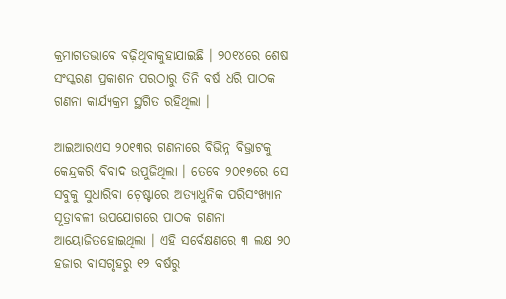କ୍ରମାଗତଭାବେ ବଢ଼ିଥିବାକୁହାଯାଇଛି । ୨୦୧୪ରେ ଶେଷ ସଂସ୍କରଣ ପ୍ରକାଶନ ପରଠାରୁ ତିନି ବର୍ଷ ଧରି ପାଠକ ଗଣନା କାର୍ଯ୍ୟକ୍ରମ ସ୍ଥଗିତ ରହିଥିଲା ।

ଆଇଆରଏସ ୨୦୧୩ର ଗଣନାରେ ବିଭିନ୍ନ ବିଭ୍ରାଟକୁ କେନ୍ଦ୍ରକରି ବିବାଦ ଉପୁଜିଥିଲା । ତେବେ ୨୦୧୭ରେ ସେ ସବୁକୁ ସୁଧାରିବା ଚ଼େଷ୍ଟାରେ ଅତ୍ୟାଧୁନିକ ପରିସଂଖ୍ୟାନ ସୂତ୍ରାବଳୀ ଉପଯୋଗରେ ପାଠକ ଗଣନା ଆୟୋଜିତହୋଇଥିଲା । ଏହି ସର୍ବେକ୍ଷଣରେ ୩ ଲକ୍ଷ ୨୦ ହଜାର ବାସଗୃହରୁ ୧୨ ବର୍ଷରୁ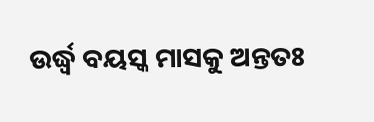ଉର୍ଦ୍ଧ୍ୱ ବୟସ୍କ ମାସକୁ ଅନ୍ତତଃ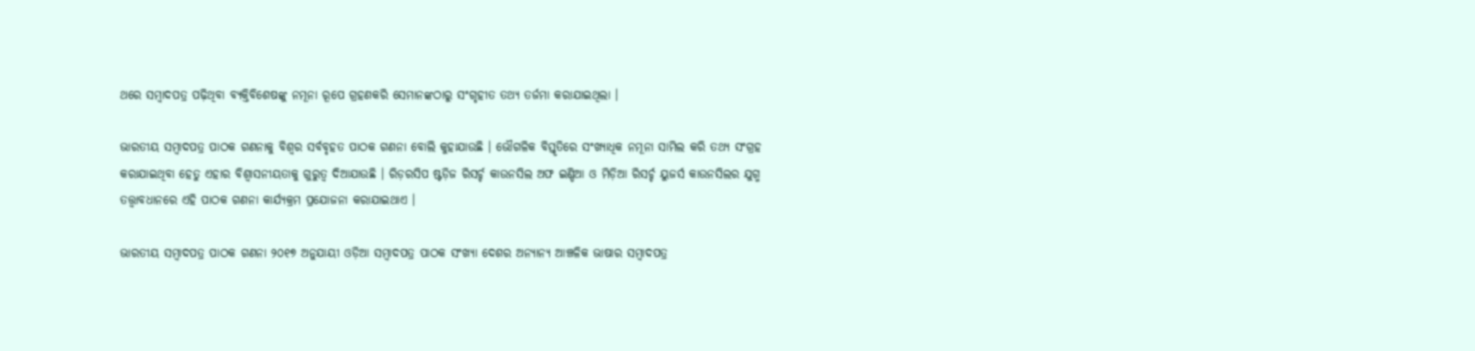ଥରେ ସମ୍ୱାଦପତ୍ର ପଢ଼ିଥିବା ବ୍ୟକ୍ତିବିଶେଷଙ୍କୁ ନମୂନା ରୂପେ ଗ୍ରହଣକରି ସେମାନଙ୍କଠାରୁ ସଂଗୃହୀତ ତଥ୍ୟ ତର୍ଜମା କରାଯାଇଥିଲା ।

ଭାରତୀୟ ସମ୍ୱାଦପତ୍ର ପାଠକ ଗଣନାକୁ ବିଶ୍ୱର ସର୍ବବୃହତ ପାଠକ ଗଣନା ବୋଲି କୁହାଯାଉଛି । ଭୌଗଳିକ ବିସ୍ତୃତିରେ ସଂଖ୍ୟାଧିକ ନମୂନା ସାମିଲ କରି ତଥ୍ୟ ସଂଗ୍ରହ କରାଯାଇଥିବା ହେତୁ ଏହାର ବିଶ୍ୱାସନୀୟତାକୁ ଗୁରୁତ୍ୱ ଦିଆଯାଉଛି । ରିଡ଼ରସିପ ଷ୍ଟଡ଼ିଜ ରିସର୍ଚ୍ଚ କାଉନସିଲ ଅଫ ଇଣ୍ଡିଆ ଓ ମିଡ଼ିଆ ରିସର୍ଚ୍ଚ ୟୁଜର୍ସ କାଉନସିଲର ଯୁଗ୍ମ ତତ୍ତ୍ୱାବଧାନରେ ଏହି ପାଠକ ଗଣନା କାର୍ଯ୍ୟକ୍ରମ ପ୍ରଯୋଜନା କରାଯାଇଥାଏ ।

ଭାରତୀୟ ସମ୍ୱାଦପତ୍ର ପାଠକ ଗଣନା ୨୦୧୭ ଅନୁଯାୟୀ ଓଡ଼ିଆ ସମ୍ୱାଦପତ୍ର ପାଠକ ସଂଖ୍ୟା ଦେଶର ଅନ୍ୟାନ୍ୟ ଆଞ୍ଚଳିକ ଭାଷାର ସମ୍ୱାଦପତ୍ର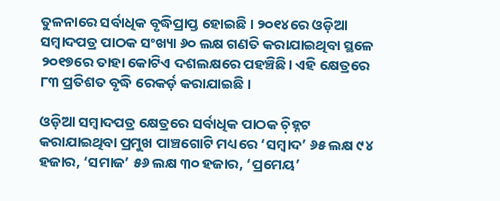ତୁଳନାରେ ସର୍ବାଧିକ ବୃଦ୍ଧିପ୍ରାପ୍ତ ହୋଇଛି । ୨୦୧୪ରେ ଓଡ଼ିଆ ସମ୍ୱାଦପତ୍ର ପାଠକ ସଂଖ୍ୟା ୬୦ ଲକ୍ଷ ଗଣତି କରାଯାଇଥିବା ସ୍ଥଳେ ୨୦୧୭ରେ ତାହା କୋଟିଏ ଦଶଲକ୍ଷରେ ପହଞ୍ଚିଛି। ଏହି କ୍ଷେତ୍ରରେ ୮୩ ପ୍ରତିଶତ ବୃଦ୍ଧି ରେକର୍ଡ଼ କରାଯାଇଛି ।

ଓଡ଼ିଆ ସମ୍ୱାଦପତ୍ର କ୍ଷେତ୍ରରେ ସର୍ବାଧିକ ପାଠକ ଚ଼ିହ୍ନଟ କରାଯାଇଥିବା ପ୍ରମୁଖ ପାଞ୍ଚଗୋଟି ମଧ୍ୟରେ ‘ସମ୍ୱାଦ’ ୬୫ ଲକ୍ଷ ୯୪ ହଜାର, ‘ସମାଜ’ ୫୬ ଲକ୍ଷ ୩୦ ହଜାର, ‘ପ୍ରମେୟ’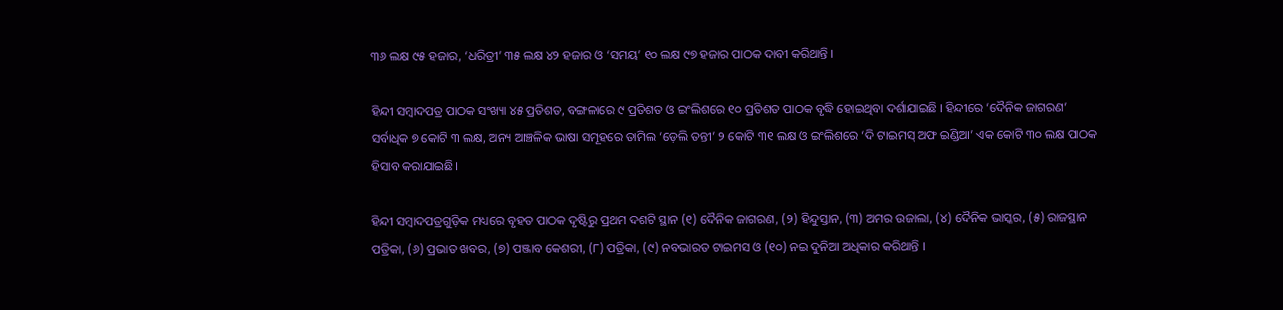୩୬ ଲକ୍ଷ ୯୫ ହଜାର, ‘ଧରିତ୍ରୀ’ ୩୫ ଲକ୍ଷ ୪୨ ହଜାର ଓ ‘ସମୟ’ ୧୦ ଲକ୍ଷ ୯୭ ହଜାର ପାଠକ ଦାବୀ କରିଥାନ୍ତି ।

ହିନ୍ଦୀ ସମ୍ୱାଦପତ୍ର ପାଠକ ସଂଖ୍ୟା ୪୫ ପ୍ରତିଶତ, ବଙ୍ଗଳାରେ ୯ ପ୍ରତିଶତ ଓ ଇଂଲିଶରେ ୧୦ ପ୍ରତିଶତ ପାଠକ ବୃଦ୍ଧି ହୋଇଥିବା ଦର୍ଶାଯାଇଛି । ହିନ୍ଦୀରେ ‘ଦୈନିକ ଜାଗରଣ’ ସର୍ବାଧିକ ୭ କୋଟି ୩ ଲକ୍ଷ, ଅନ୍ୟ ଆଞ୍ଚଳିକ ଭାଷା ସମୂହରେ ତାମିଲ ‘ଡ଼େଲି ତନ୍ତୀ’ ୨ କୋଟି ୩୧ ଲକ୍ଷ ଓ ଇଂଲିଶରେ ‘ଦି ଟାଇମସ୍ ଅଫ ଇଣ୍ଡିଆ’ ଏକ କୋଟି ୩୦ ଲକ୍ଷ ପାଠକ ହିସାବ କରାଯାଇଛି।

ହିନ୍ଦୀ ସମ୍ୱାଦପତ୍ରଗୁଡ଼ିକ ମଧ୍ୟରେ ବୃହତ ପାଠକ ଦୃଷ୍ଟିରୁ ପ୍ରଥମ ଦଶଟି ସ୍ଥାନ (୧) ଦୈନିକ ଜାଗରଣ, (୨) ହିନ୍ଦୁସ୍ତାନ, (୩) ଅମର ଉଜାଲା, (୪) ଦୈନିକ ଭାସ୍କର, (୫) ରାଜସ୍ଥାନ ପତ୍ରିକା, (୬) ପ୍ରଭାତ ଖବର, (୭) ପଞ୍ଜାବ କେଶରୀ, (୮) ପତ୍ରିକା, (୯) ନବଭାରତ ଟାଇମସ ଓ (୧୦) ନଇ ଦୁନିଆ ଅଧିକାର କରିଥାନ୍ତି ।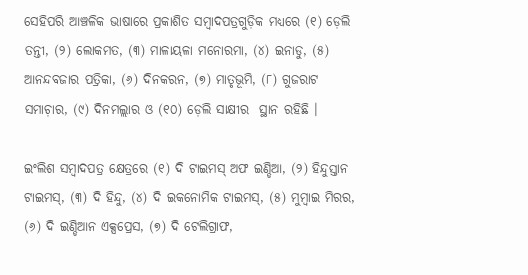ସେହିପରି ଆଞ୍ଚଳିକ ଭାଷାରେ ପ୍ରକାଶିତ ସମ୍ୱାଦପତ୍ରଗୁଡ଼ିକ ମଧ୍ୟରେ (୧) ଡ଼େଲି ତନ୍ତୀ, (୨) ଲୋକମତ, (୩) ମାଳାୟଳା ମନୋରମା, (୪) ଇନାଡୁ, (୫) ଆନନ୍ଦବଜାର ପତ୍ରିକା, (୬) ଦିନକରନ, (୭) ମାତୃଭୂମି, (୮) ଗୁଜରାଟ ସମାଚ଼ାର, (୯) ଦିନମଲ୍ଲାର ଓ (୧୦) ଡ଼େଲି ସାକ୍ଷୀର  ସ୍ଥାନ ରହିଛି ।

ଇଂଲିଶ ସମ୍ୱାଦପତ୍ର କ୍ଷେତ୍ରରେ (୧) ଦି ଟାଇମସ୍ ଅଫ ଇଣ୍ଡିଆ, (୨) ହିନ୍ଦୁସ୍ତାନ ଟାଇମସ୍, (୩) ଦି ହିନ୍ଦୁ, (୪) ଦି ଇକନୋମିକ ଟାଇମସ୍, (୫) ମୁମ୍ୱାଇ ମିରର, (୬) ଦି ଇଣ୍ଡିଆନ ଏକ୍ସପ୍ରେସ, (୭) ଦି ଟେଲିଗ୍ରାଫ,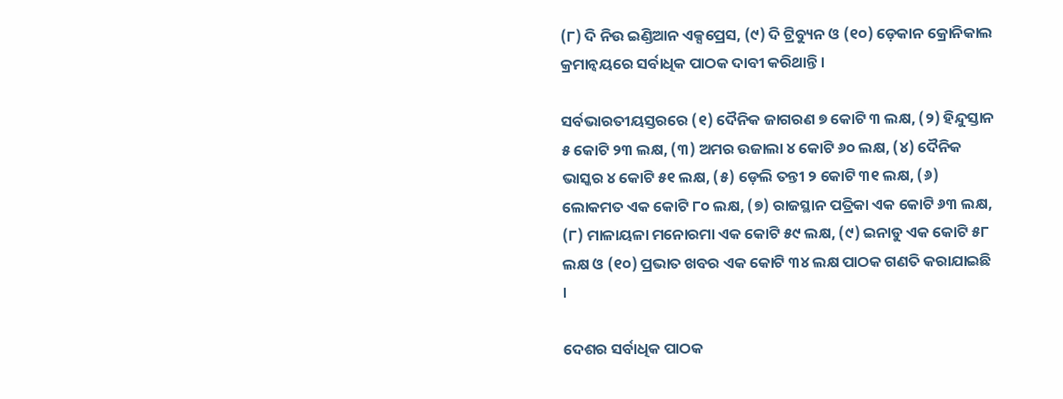(୮) ଦି ନିଉ ଇଣ୍ଡିଆନ ଏକ୍ସପ୍ରେସ, (୯) ଦି ଟ୍ରିବ୍ୟୁନ ଓ (୧୦) ଡ଼େକାନ କ୍ରୋନିକାଲ କ୍ରମାନ୍ୱୟରେ ସର୍ବାଧିକ ପାଠକ ଦାବୀ କରିଥାନ୍ତି ।

ସର୍ବଭାରତୀୟସ୍ତରରେ (୧) ଦୈନିକ ଜାଗରଣ ୭ କୋଟି ୩ ଲକ୍ଷ, (୨) ହିନ୍ଦୁସ୍ତାନ ୫ କୋଟି ୨୩ ଲକ୍ଷ, (୩) ଅମର ଉଜାଲା ୪ କୋଟି ୬୦ ଲକ୍ଷ, (୪) ଦୈନିକ ଭାସ୍କର ୪ କୋଟି ୫୧ ଲକ୍ଷ, (୫) ଡ଼େଲି ତନ୍ତୀ ୨ କୋଟି ୩୧ ଲକ୍ଷ, (୬) ଲୋକମତ ଏକ କୋଟି ୮୦ ଲକ୍ଷ, (୭) ରାଜସ୍ଥାନ ପତ୍ରିକା ଏକ କୋଟି ୬୩ ଲକ୍ଷ, (୮) ମାଳାୟଳା ମନୋରମା ଏକ କୋଟି ୫୯ ଲକ୍ଷ, (୯) ଇନାଡୁ ଏକ କୋଟି ୫୮ ଲକ୍ଷ ଓ (୧୦) ପ୍ରଭାତ ଖବର ଏକ କୋଟି ୩୪ ଲକ୍ଷ ପାଠକ ଗଣତି କରାଯାଇଛି ।

ଦେଶର ସର୍ବାଧିକ ପାଠକ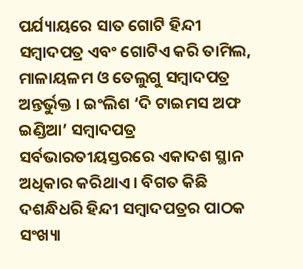ପର୍ଯ୍ୟାୟରେ ସାତ ଗୋଟି ହିନ୍ଦୀ ସମ୍ୱାଦପତ୍ର ଏବଂ ଗୋଟିଏ କରି ତାମିଲ, ମାଳାୟଳମ ଓ ତେଲୁଗୁ ସମ୍ୱାଦପତ୍ର ଅନ୍ତର୍ଭୁକ୍ତ । ଇଂଲିଶ ‘ଦି ଟାଇମସ ଅଫ ଇଣ୍ଡିଆ’ ସମ୍ୱାଦପତ୍ର ସର୍ବଭାରତୀୟସ୍ତରରେ ଏକାଦଶ ସ୍ଥାନ ଅଧିକାର କରିଥାଏ । ବିଗତ କିଛି ଦଶନ୍ଧିଧରି ହିନ୍ଦୀ ସମ୍ୱାଦପତ୍ରର ପାଠକ ସଂଖ୍ୟା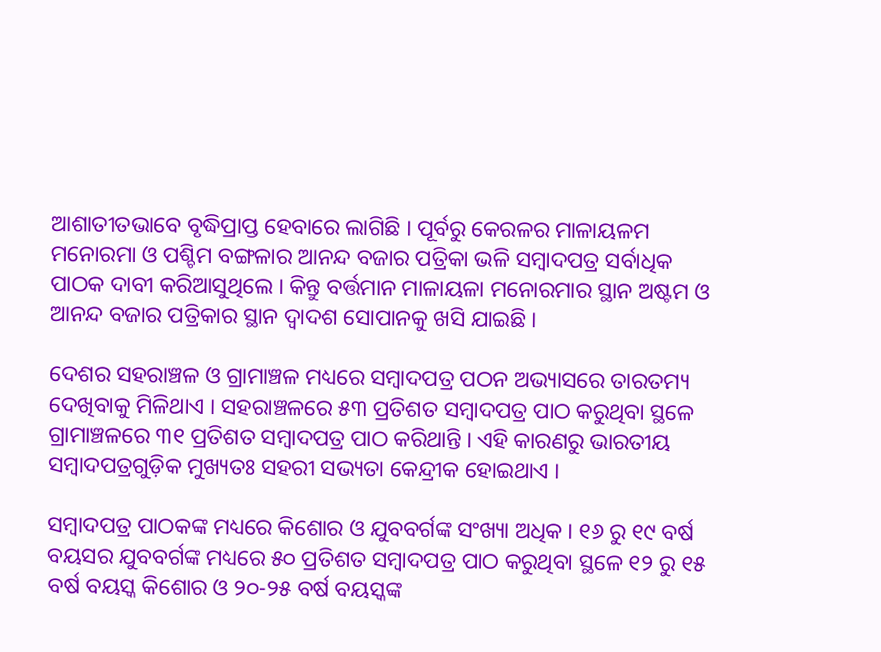ଆଶାତୀତଭାବେ ବୃଦ୍ଧିପ୍ରାପ୍ତ ହେବାରେ ଲାଗିଛି । ପୂର୍ବରୁ କେରଳର ମାଳାୟଳମ ମନୋରମା ଓ ପଶ୍ଚିମ ବଙ୍ଗଳାର ଆନନ୍ଦ ବଜାର ପତ୍ରିକା ଭଳି ସମ୍ୱାଦପତ୍ର ସର୍ବାଧିକ ପାଠକ ଦାବୀ କରିଆସୁଥିଲେ । କିନ୍ତୁ ବର୍ତ୍ତମାନ ମାଳାୟଳା ମନୋରମାର ସ୍ଥାନ ଅଷ୍ଟମ ଓ ଆନନ୍ଦ ବଜାର ପତ୍ରିକାର ସ୍ଥାନ ଦ୍ୱାଦଶ ସୋପାନକୁ ଖସି ଯାଇଛି ।

ଦେଶର ସହରାଞ୍ଚଳ ଓ ଗ୍ରାମାଞ୍ଚଳ ମଧ୍ୟରେ ସମ୍ୱାଦପତ୍ର ପଠନ ଅଭ୍ୟାସରେ ତାରତମ୍ୟ ଦେଖିବାକୁ ମିଳିଥାଏ । ସହରାଞ୍ଚଳରେ ୫୩ ପ୍ରତିଶତ ସମ୍ୱାଦପତ୍ର ପାଠ କରୁଥିବା ସ୍ଥଳେ ଗ୍ରାମାଞ୍ଚଳରେ ୩୧ ପ୍ରତିଶତ ସମ୍ୱାଦପତ୍ର ପାଠ କରିଥାନ୍ତି । ଏହି କାରଣରୁ ଭାରତୀୟ ସମ୍ୱାଦପତ୍ରଗୁଡ଼ିକ ମୁଖ୍ୟତଃ ସହରୀ ସଭ୍ୟତା କେନ୍ଦ୍ରୀକ ହୋଇଥାଏ ।

ସମ୍ୱାଦପତ୍ର ପାଠକଙ୍କ ମଧ୍ୟରେ କିଶୋର ଓ ଯୁବବର୍ଗଙ୍କ ସଂଖ୍ୟା ଅଧିକ । ୧୬ ରୁ ୧୯ ବର୍ଷ ବୟସର ଯୁବବର୍ଗଙ୍କ ମଧ୍ୟରେ ୫୦ ପ୍ରତିଶତ ସମ୍ୱାଦପତ୍ର ପାଠ କରୁଥିବା ସ୍ଥଳେ ୧୨ ରୁ ୧୫ ବର୍ଷ ବୟସ୍କ କିଶୋର ଓ ୨୦-୨୫ ବର୍ଷ ବୟସ୍କଙ୍କ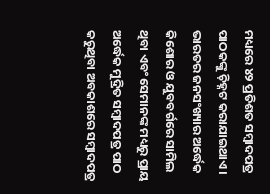ମଧ୍ୟରେ ୪୨ ପ୍ରତିଶତ ସମ୍ୱାଦପତ୍ର ପାଠକଙ୍କୁ ଚ଼ିହ୍ନଟ କରାଯାଇଥାଏ । ଭାରତର ଜନସଂଖ୍ୟାର ଅର୍ଦ୍ଧେକ କିଶୋର ଓ ଯୁବବର୍ଗରେ ସାମିଲ ଥିବା ଏବଂ ସେମାନଙ୍କ ମଧ୍ୟରୁ ପ୍ରାୟ ଅର୍ଦ୍ଧେକ ମୁଦ୍ରିତ ସମ୍ୱାଦପତ୍ର ପାଠ କରୁଥିବା ଅବକାଶରେ ସମ୍ୱାଦପତ୍ର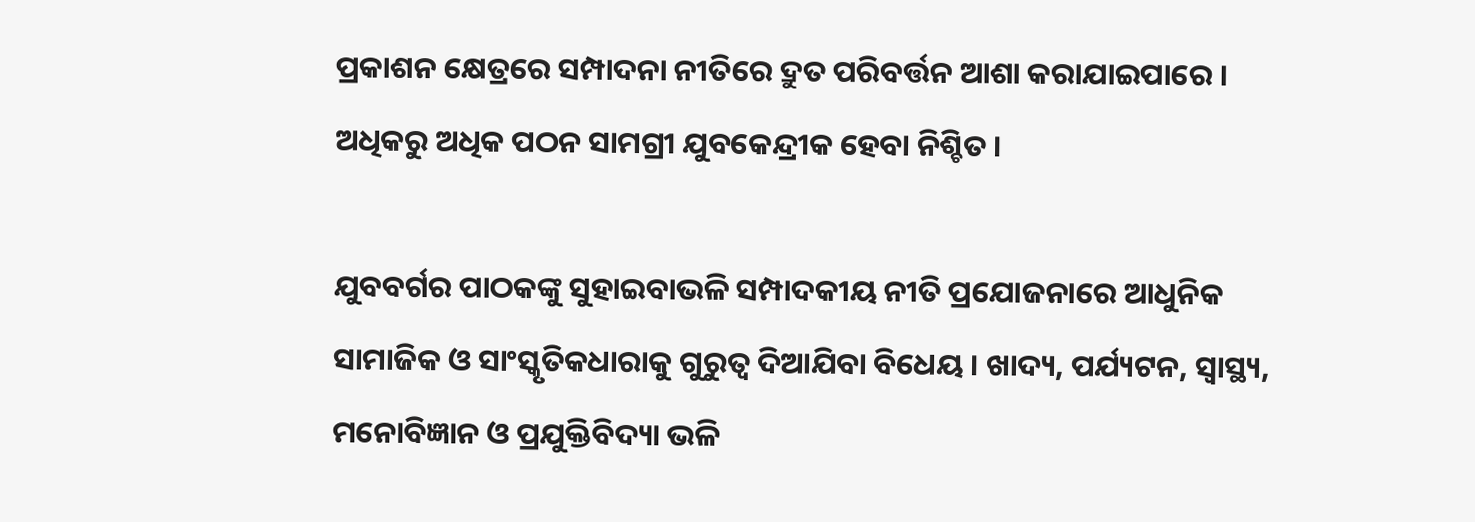ପ୍ରକାଶନ କ୍ଷେତ୍ରରେ ସମ୍ପାଦନା ନୀତିରେ ଦ୍ରୁତ ପରିବର୍ତ୍ତନ ଆଶା କରାଯାଇପାରେ । ଅଧିକରୁ ଅଧିକ ପଠନ ସାମଗ୍ରୀ ଯୁବକେନ୍ଦ୍ରୀକ ହେବା ନିଶ୍ଚିତ ।

ଯୁବବର୍ଗର ପାଠକଙ୍କୁ ସୁହାଇବାଭଳି ସମ୍ପାଦକୀୟ ନୀତି ପ୍ରଯୋଜନାରେ ଆଧୁନିକ ସାମାଜିକ ଓ ସାଂସ୍କୃତିକଧାରାକୁ ଗୁରୁତ୍ୱ ଦିଆଯିବା ବିଧେୟ । ଖାଦ୍ୟ, ପର୍ଯ୍ୟଟନ, ସ୍ୱାସ୍ଥ୍ୟ, ମନୋବିଜ୍ଞାନ ଓ ପ୍ରଯୁକ୍ତିବିଦ୍ୟା ଭଳି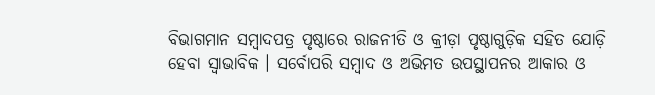ବିଭାଗମାନ ସମ୍ୱାଦପତ୍ର ପୃଷ୍ଠାରେ ରାଜନୀତି ଓ କ୍ରୀଡ଼ା ପୃଷ୍ଠାଗୁଡ଼ିକ ସହିତ ଯୋଡ଼ି ହେବା ସ୍ୱାଭାବିକ । ସର୍ବୋପରି ସମ୍ୱାଦ ଓ ଅଭିମତ ଉପସ୍ଥାପନର ଆକାର ଓ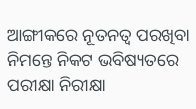ଆଙ୍ଗୀକରେ ନୂତନତ୍ୱ ପରଖିବା ନିମନ୍ତେ ନିକଟ ଭବିଷ୍ୟତରେ ପରୀକ୍ଷା ନିରୀକ୍ଷା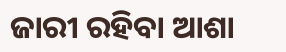ଜାରୀ ରହିବା ଆଶା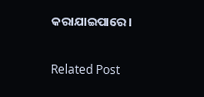କରାଯାଇପାରେ।

Related Post